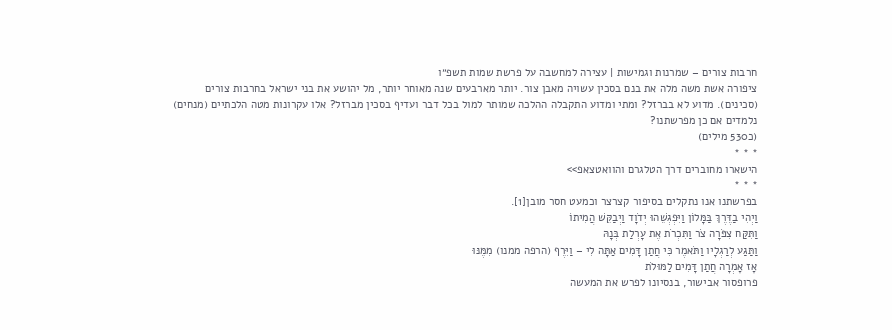חרבות צורים – שמרנות וגמישות | עצירה למחשבה על פרשת שמות תשפ״ו
ציפורה אשת משה מלה את בנם בסכין עשויה מאבן צור. יותר מארבעים שנה מאוחר יותר, מל יהושע את בני ישראל בחרבות צורים (סכינים). מדוע לא בברזל? ומתי ומדוע התקבלה ההלכה שמותר למול בכל דבר ועדיף בסכין מברזל? אלו עקרונות מטה הלכתיים (מנחים) נלמדים אם כן מפרשתנו?
(כ530 מילים)
* * *
הישארו מחוברים דרך הטלגרם והוואטצאפ>>
* * *
בפרשתנו אנו נתקלים בסיפור קצרצר וכמעט חסר מובן[1].
וַיְהִי בַדֶּרֶךְ בַּמָּלוֹן וַיִּפְגְּשֵׁהוּ יְדֹוָד וַיְבַקֵּשׁ הֲמִיתוֹ
וַתִּקַּח צִפֹּרָה צֹר וַתִּכְרֹת אֶת עָרְלַת בְּנָהּ
וַתַּגַּע לְרַגְלָיו וַתֹּאמֶר כִּי חֲתַן דָּמִים אַתָּה לִי – וַיִּרֶף (הרפה ממנו) מִמֶּנּוּ
אָז אָמְרָה חֲתַן דָּמִים לַמּוּלֹת
פרופסור אבישור, בנסיונו לפרש את המעשה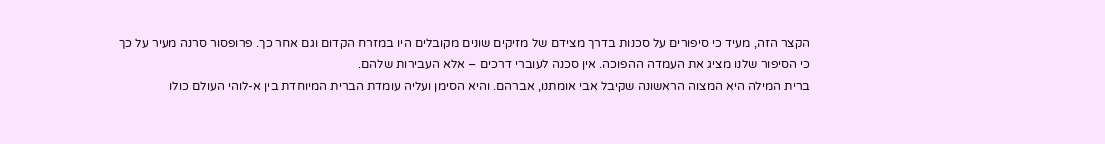הקצר הזה, מעיד כי סיפורים על סכנות בדרך מצידם של מזיקים שונים מקובלים היו במזרח הקדום וגם אחר כך. פרופסור סרנה מעיר על כך כי הסיפור שלנו מציג את העמדה ההפוכה. אין סכנה לעוברי דרכים – אלא העבירות שלהם.
ברית המילה היא המצוה הראשונה שקיבל אבי אומתנו, אברהם. והיא הסימן ועליה עומדת הברית המיוחדת בין א-לוהי העולם כולו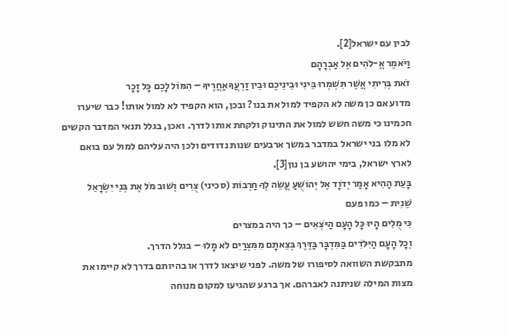לבין עם ישראל[2].
וַיֹּאמֶר אֱ-לֹהִים אֶל אַבְרָהָם
זֹאת בְּרִיתִי אֲשֶׁר תִּשְׁמְרוּ בֵּינִי וּבֵינֵיכֶם וּבֵין זַרְעֲךָ אַחֲרֶיךָ – הִמּוֹל לָכֶם כָּל זָכָר
מדוע אם כן משה לא הקפיד למול את בנו? ובכן, הוא הקפיד לא למול אותו! כבר שיערו חכמינו כי משה חשש למול את התינוק ולקחת אותו לדרך. ואכן, בגלל תנאי המדבר הקשים לא מלו בני ישראל במדבר במשך ארבעים שנות נדודים ולכן היה עליהם למול עם בואם לארץ ישראל, בימי יהושע בן נון[3].
בָּעֵת הַהִיא אָמַר יְדֹוָד אֶל יְהוֹשֻׁעַ עֲשֵׂה לְךָ חַרְבוֹת (סכיני) צֻרִים וְשׁוּב מֹל אֶת בְּנֵי יִשְׂרָאֵל
שֵׁנִית – כמו פעם
כִּי מֻלִים הָיוּ כָּל הָעָם הַיֹּצְאִים – כך היה במצרים
וְכָל הָעָם הַיִּלֹּדִים בַּמִּדְבָּר בַּדֶּרֶךְ בְּצֵאתָם מִמִּצְרַיִם לֹא מָלוּ – בגלל הדרך.
מתבקשת השוואה לסיפורו של משה. לפני שיצאו לדרך או בהיותם בדרך לא קיימו את מצות המילה שניתנה לאברהם. אך ברגע שהגיעו למקום מנוחה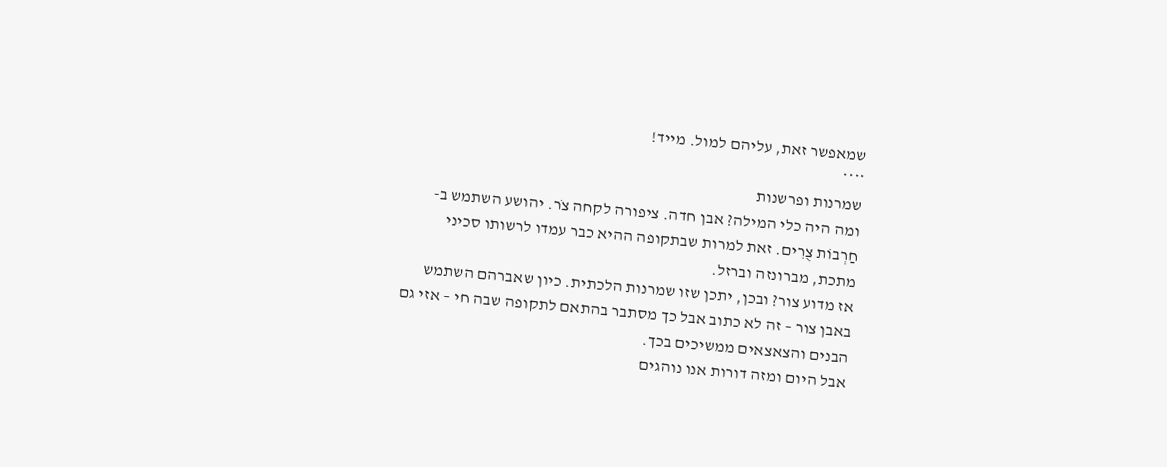שמאפשר זאת, עליהם למול. מייד!
****
שמרנות ופרשנות
ומה היה כלי המילה? אבן חדה. ציפורה לקחה צֹר. יהושע השתמש ב-חַרְבוֹת צֻרִים. זאת למרות שבתקופה ההיא כבר עמדו לרשותו סכיני מתכת, מברונזה וברזל.
אז מדוע צור? ובכן, יתכן שזו שמרנות הלכתית. כיון שאברהם השתמש באבן צור – זה לא כתוב אבל כך מסתבר בהתאם לתקופה שבה חי – אזי גם הבנים והצאצאים ממשיכים בכך.
אבל היום ומזה דורות אנו נוהגים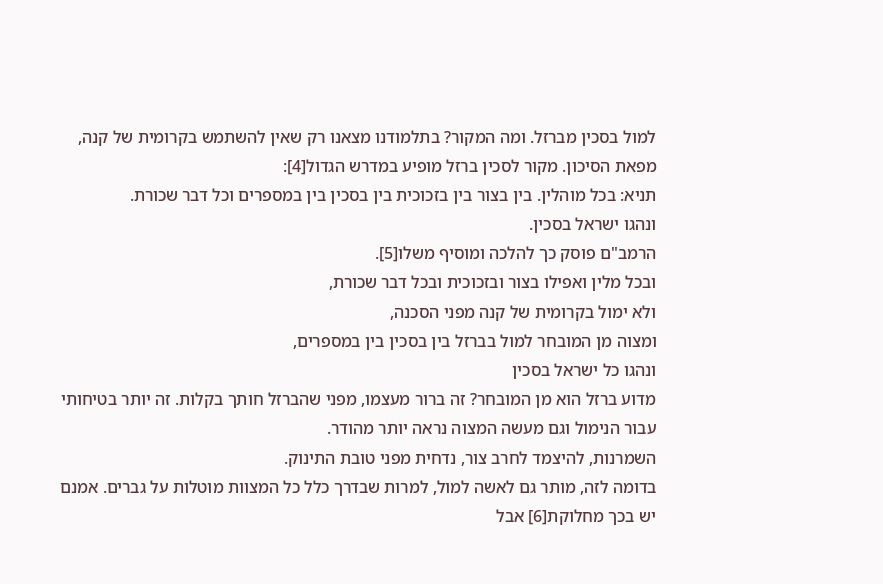למול בסכין מברזל. ומה המקור? בתלמודנו מצאנו רק שאין להשתמש בקרומית של קנה, מפאת הסיכון. מקור לסכין ברזל מופיע במדרש הגדול[4]:
תניא: בכל מוהלין. בין בצור בין בזכוכית בין בסכין בין במספרים וכל דבר שכורת.
ונהגו ישראל בסכין.
הרמב"ם פוסק כך להלכה ומוסיף משלו[5].
ובכל מלין ואפילו בצור ובזכוכית ובכל דבר שכורת,
ולא ימול בקרומית של קנה מפני הסכנה,
ומצוה מן המובחר למול בברזל בין בסכין בין במספרים,
ונהגו כל ישראל בסכין
מדוע ברזל הוא מן המובחר? זה ברור מעצמו, מפני שהברזל חותך בקלות. זה יותר בטיחותי עבור הנימול וגם מעשה המצוה נראה יותר מהודר.
השמרנות, להיצמד לחרב צור, נדחית מפני טובת התינוק.
בדומה לזה, מותר גם לאשה למול, למרות שבדרך כלל כל המצוות מוטלות על גברים. אמנם יש בכך מחלוקת[6] אבל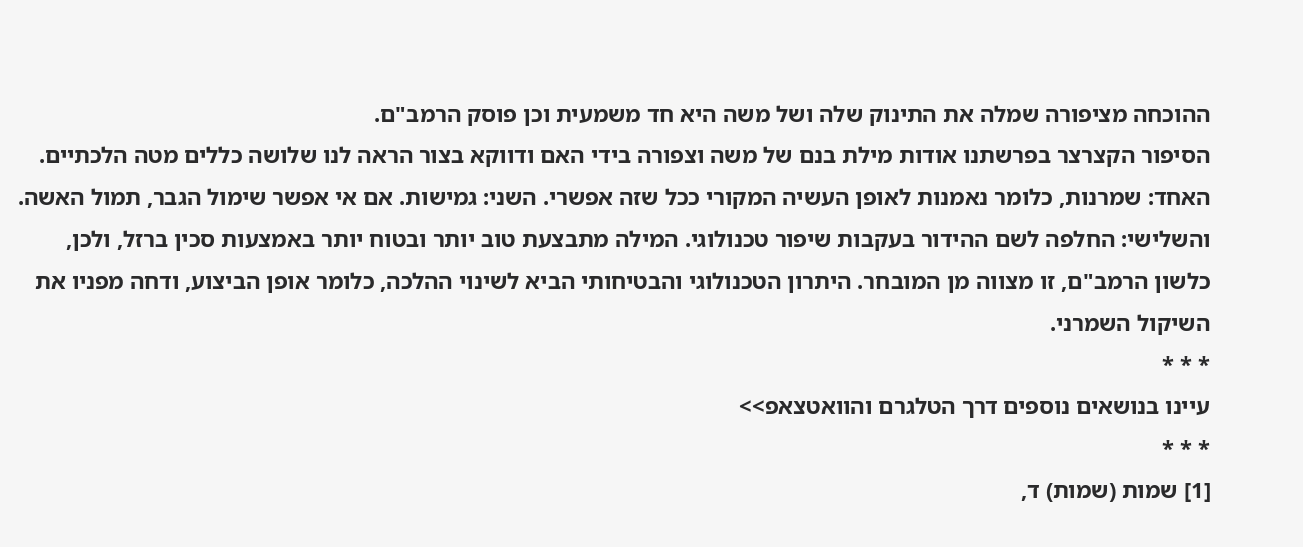ההוכחה מציפורה שמלה את התינוק שלה ושל משה היא חד משמעית וכן פוסק הרמב"ם.
הסיפור הקצרצר בפרשתנו אודות מילת בנם של משה וצפורה בידי האם ודווקא בצור הראה לנו שלושה כללים מטה הלכתיים. האחד: שמרנות, כלומר נאמנות לאופן העשיה המקורי ככל שזה אפשרי. השני: גמישות. אם אי אפשר שימול הגבר, תמול האשה. והשלישי: החלפה לשם ההידור בעקבות שיפור טכנולוגי. המילה מתבצעת טוב יותר ובטוח יותר באמצעות סכין ברזל, ולכן, כלשון הרמב"ם, זו מצווה מן המובחר. היתרון הטכנולוגי והבטיחותי הביא לשינוי ההלכה, כלומר אופן הביצוע, ודחה מפניו את השיקול השמרני.
* * *
עיינו בנושאים נוספים דרך הטלגרם והוואטצאפ>>
* * *
[1] שמות (שמות) ד,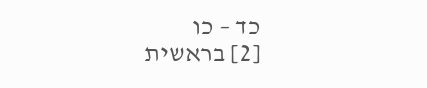כד – כו
[2] בראשית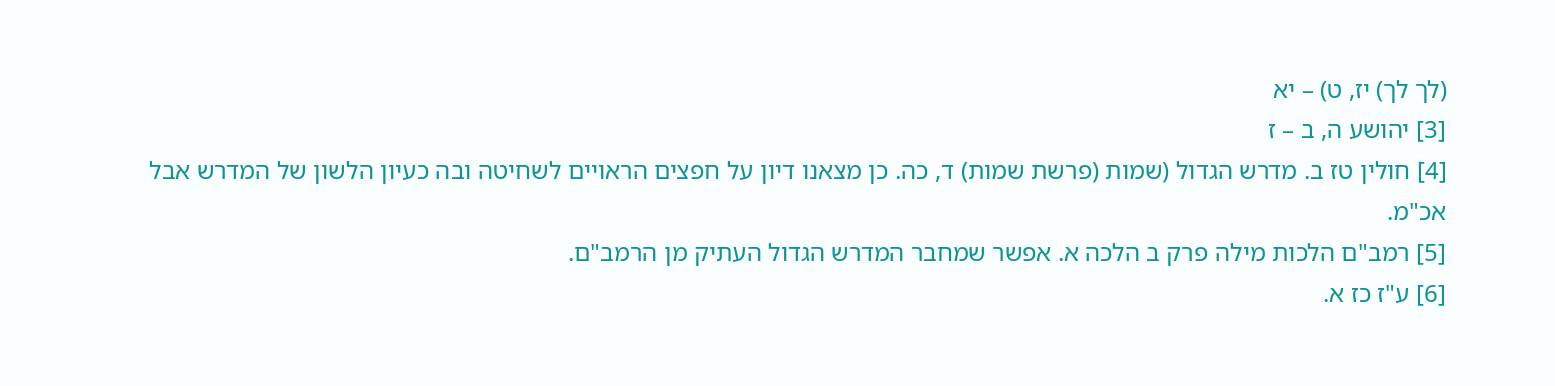(לך לך) יז, ט) – יא
[3] יהושע ה, ב – ז
[4] חולין טז ב. מדרש הגדול (שמות (פרשת שמות) ד, כה. כן מצאנו דיון על חפצים הראויים לשחיטה ובה כעיון הלשון של המדרש אבל אכ"מ.
[5] רמב"ם הלכות מילה פרק ב הלכה א. אפשר שמחבר המדרש הגדול העתיק מן הרמב"ם.
[6] ע"ז כז א.